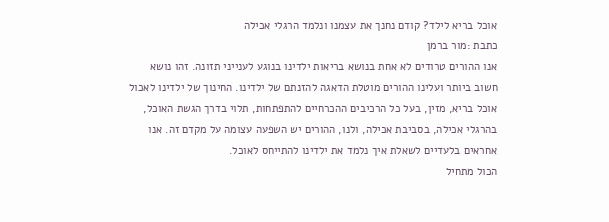אוכל בריא לילד? קודם נחנך את עצמנו ונלמד הרגלי אכילה
כתבת :מור ברמן
אנו ההורים טרודים לא אחת בנושא בריאות ילדינו בנוגע לענייני תזונה. זהו נושא חשוב ביותר ועלינו ההורים מוטלת הדאגה להזנתם של ילדינו. החינוך של ילדינו לאכול אוכל בריא, מזין, בעל כל הרכיבים ההכרחיים להתפתחות, תלוי בדרך הגשת האוכל, בהרגלי אכילה, בסביבת אכילה, ולנו, ההורים יש השפעה עצומה על מקדם זה. אנו אחראים בלעדיים לשאלת איך נלמד את ילדינו להתייחס לאוכל.
הכול מתחיל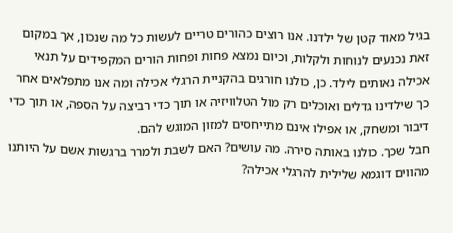בגיל מאוד קטן של ילדנו. אנו רוצים כהורים טריים לעשות כל מה שנכון, אך במקום זאת נכנעים לנוחות ולקלות, וכיום נמצא פחות ופחות הורים המקפידים על תנאי אכילה נאותים לילד. כן, כולנו חורגים בהקניית הרגלי אכילה ומה אנו מתפלאים אחר כך שילדינו גדלים ואוכלים רק מול הטלוויזיה או תוך כדי רביצה על הספה, או תוך כדי דיבור ומשחק, או אפילו אינם מתייחסים למזון המוגש להם.
חבל שכך. כולנו באותה סירה. מה עושים? האם לשבת ולמרר ברגשות אשם על היותנו מהווים דוגמא שלילית להרגלי אכילה?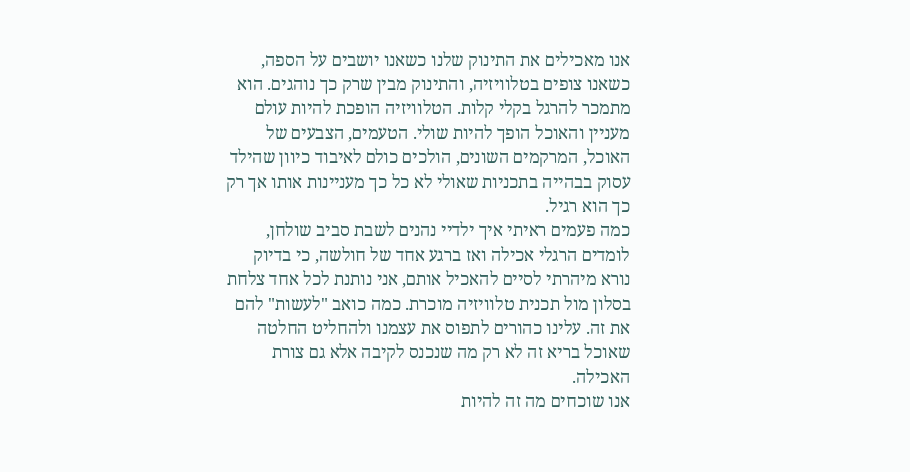אנו מאכילים את התינוק שלנו כשאנו יושבים על הספה, כשאנו צופים בטלוויזיה, והתינוק מבין שרק כך נוהגים. הוא מתמכר להרגל בקלי קלות. הטלוויזיה הופכת להיות עולם מעניין והאוכל הופך להיות שולי. הטעמים, הצבעים של האוכל, המרקמים השונים, הולכים כולם לאיבוד כיוון שהילד עסוק בבהייה בתכניות שאולי לא כל כך מעניינות אותו אך רק כך הוא רגיל.
כמה פעמים ראיתי איך ילדיי נהנים לשבת סביב שולחן, לומדים הרגלי אכילה ואז ברגע אחד של חולשה, כי בדיוק נורא מיהרתי לסיים להאכיל אותם, אני נותנת לכל אחד צלחת בסלון מול תכנית טלוויזיה מוכרת. כמה כואב "לעשות" להם את זה. עלינו כהורים לתפוס את עצמנו ולהחליט החלטה שאוכל בריא זה לא רק מה שנכנס לקיבה אלא גם צורת האכילה.
אנו שוכחים מה זה להיות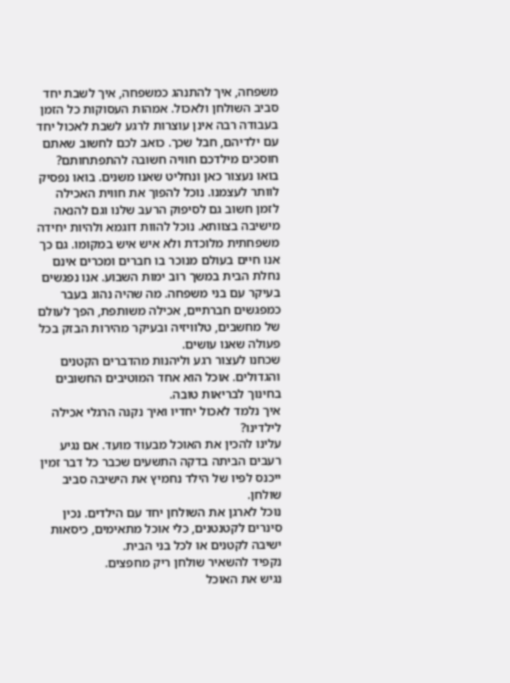משפחה, איך להתנהג כמשפחה, איך לשבת יחד סביב השולחן ולאכול. אמהות העסוקות כל הזמן בעבודה רבה אינן עוצרות לרגע לשבת לאכול יחד עם ילדיהם, חבל שכך. כואב לכם לחשוב שאתם חוסכים מילדכם חוויה חשובה להתפתחותם? בואו נעצור כאן ונחליט שאנו משנים. בואו נפסיק לוותר לעצמנו. נוכל להפוך את חווית האכילה לזמן חשוב גם לסיפוק הרעב שלנו וגם להנאה מישיבה בצוותא. נוכל להוות דוגמא ולהיות יחידה משפחתית מלוכדת ולא איש איש במקומו. גם כך אנו חיים בעולם מנוכר בו חברים ומכרים אינם נחלת הבית במשך רוב ימות השבוע. אנו נפגשים בעיקר עם בני משפחה. מה שהיה נהוג בעבר כמפגשים חברתיים, אכילה משותפת, הפך לעולם של מחשבים, טלוויזיה ובעיקר מהירות הבזק בכל פעולה שאנו עושים.
שכחנו לעצור רגע וליהנות מהדברים הקטנים והגדולים. אוכל הוא אחד המוטיבים החשובים בחינוך לבריאות טובה.
איך נלמד לאכול יחדיו ואיך נקנה הרגלי אכילה לילדינו?
עלינו להכין את האוכל מבעוד מועד. אם נגיע רעבים הביתה בדקה התשעים שכבר כל דבר זמין ייכנס לפיו של הילד נחמיץ את הישיבה סביב שולחן.
נוכל לארגן את השולחן יחד עם הילדים. נכין סינרים לקטנטנים, כלי אוכל מתאימים, כיסאות ישיבה לקטנים או לכל בני הבית.
נקפיד להשאיר שולחן ריק מחפצים.
נגיש את האוכל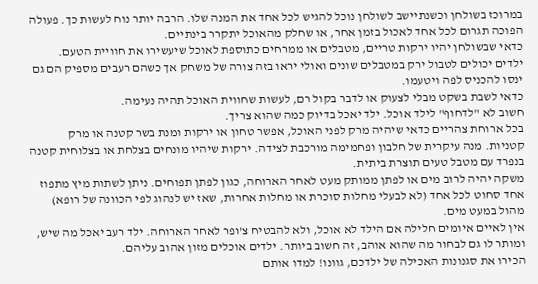במרוכז בשולחן וכשנתיישב לשולחן נוכל להגיש לכל אחד את המנה שלו. הרבה יותר נוח לעשות כך. פעולה הפוכה תגרום לכל אחד לאכול בזמן אחר, או שחלק מהאוכל יתקרר בינתיים.
כדאי שבשולחן יהיו ירקות טריים, מטבלים או ממרחים כתוספת לאוכל שיעשירו את חוויית הטעם.
ילדים יכולים לטבול ירק במטבלים שונים ואולי יראו בזה צורה של משחק אך כשהם רעבים מספיק הם גם ינסו להכניס לפה ויטעמו.
כדאי לשבת בשקט מבלי לצעוק או לדבר בקול רם, לעשות שחווית האוכל תהיה נעימה.
חשוב לא "לדחוף" לילד אוכל. ילד יאכל בדיוק כמה שהוא צריך.
בכל ארוחת צהריים כדאי שיהיה מרק לפני האוכל, אפשר טחון או ירקות ומנת בשר קטנה או מרק קטניות. מנה עיקרית של חלבון ופחמימה מורכבת לצידה. ירקות שיהיו מונחים בצלחת או בצלוחית קטנה בנפרד עם מטבל טעים תוצרת ביתית.
משקה יהיה לרוב מים או לפתן ממותק מעט לאחר הארוחה, כגון לפתן תפוחים. ניתן לשתות מיץ מתפוז אחד סחוט לכל אחד (לא לבעלי מחלות סוכרת או מחלות אחרות, שאז יש לנהוג לפי הכוונה של רופא) מהול במעט מים.
אין לאיים איומים חלילה אם הילד לא אוכל, ולא להבטיח צ'ופר לאחר הארוחה. ילד רעב יאכל מה שיש, ומותר לו גם לבחור מה שהוא אוהב, זה חשוב ביותר. ילדים אוכלים מזון אהוב עליהם.
הכירו את סגנונות האכילה של ילדכם, גוונו! למדו אותם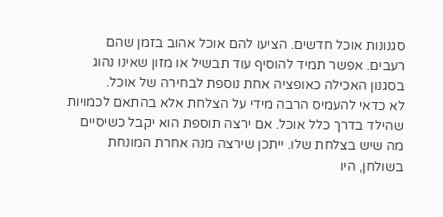סגנונות אוכל חדשים. הציעו להם אוכל אהוב בזמן שהם רעבים. אפשר תמיד להוסיף עוד תבשיל או מזון שאינו נהוג בסגנון האכילה כאופציה אחת נוספת לבחירה של אוכל.
לא כדאי להעמיס הרבה מידי על הצלחת אלא בהתאם לכמויות שהילד בדרך כלל אוכל. אם ירצה תוספת הוא יקבל כשיסיים מה שיש בצלחת שלו. ייתכן שירצה מנה אחרת המונחת בשולחן, היו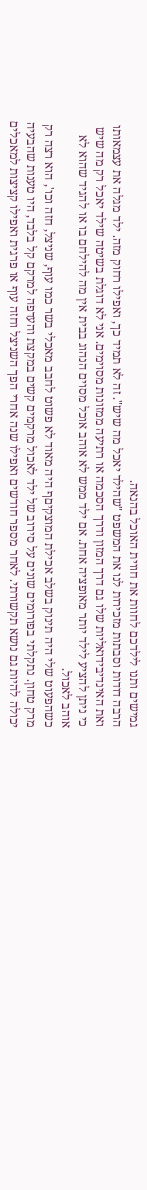גמישים ותנו לילדכם לחוות את חווית האוכל בהנאה.
הרבה דודות וסבתות מזכירות לנו את המשפט "שהילד יאכל מה שיש". זה לא תמיד כך, ואפילו רחוק מזה. ילד מגלה את עצמאותו ואת האינדיבידואליות שלו גם דרך המזון ודרך הסכמה או רתיעה ממזונות מסוימים. אני לא דוגלת בשיטה שילד יאכל רק מה שיש כי ניתן להציע לילד יותר מאופציה אחת. אם ילד ממש לא אוהב אוכל מסוים הנהוג בבית אין מה להילחם בו או להגיד שהוא לא אוהב לאכול.
כשהפעוט שלי היה תינוק בשלב אכילת המוצקיםף היה מאוד לא פשוט לחבב מאכלי בשר כמו עוף, שניצל, חזה וכו', הוא רצה רק מרק טחון. נתקלתי בפורומים שונים על סירוב של ילד לאכול מרקמים קשים במקצת והעדפה למרקם קל בלבד, היו טענות שהבעיה יכולה להיות גם נושא תקשורתי. לאחר מספר חודשים ואפילו שנה אחרי הפך השניצל וחזה עוף או פרגית ואפילו קציצות למאכלים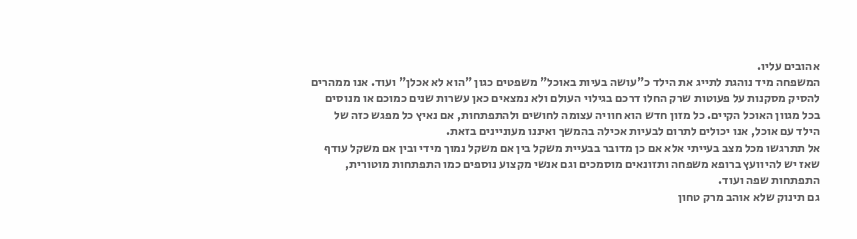אהובים עליו.
המשפחה מיד נוהגת לתייג את הילד כ"עושה בעיות באוכל" משפטים כגון "הוא לא אכלן" ועוד. אנו ממהרים להסיק מסקנות על פעוטות שרק החלו דרכם בגילוי העולם ולא נמצאים כאן עשרות שנים כמוכם או מנוסים בכל מגוון האוכל הקיים. כל מזון חדש הוא חוויה עצומה לחושים ולהתפתחות, אם נאיץ כל מפגש כזה של הילד עם אוכל, אנו יכולים לתרום לבעיות אכילה בהמשך ואיננו מעוניינים בזאת.
אל תתרגשו מכל מצב בעייתי אלא אם כן מדובר בבעיית משקל בין אם משקל נמוך מידי ובין אם משקל עודף שאז יש להיוועץ ברופא משפחה ותזונאים מוסמכים וגם אנשי מקצוע נוספים כמו התפתחות מוטורית, התפתחות שפה ועוד.
גם תינוק שלא אוהב מרק טחון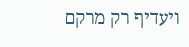ויעדיף רק מרקם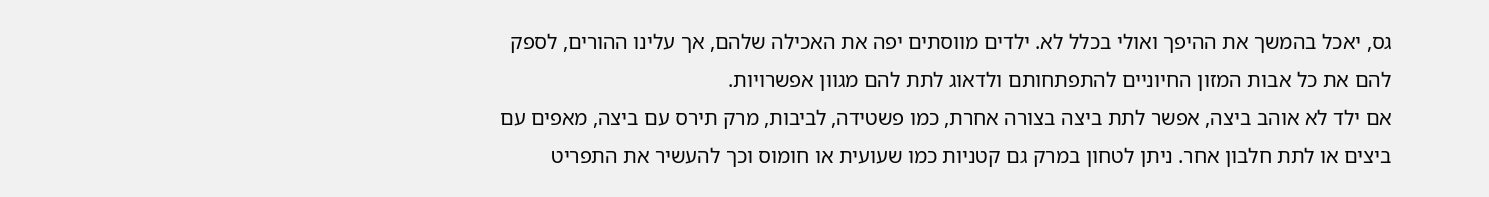גס, יאכל בהמשך את ההיפך ואולי בכלל לא. ילדים מווסתים יפה את האכילה שלהם, אך עלינו ההורים, לספק להם את כל אבות המזון החיוניים להתפתחותם ולדאוג לתת להם מגוון אפשרויות.
אם ילד לא אוהב ביצה, אפשר לתת ביצה בצורה אחרת, כמו פשטידה, לביבות, מרק תירס עם ביצה, מאפים עם ביצים או לתת חלבון אחר. ניתן לטחון במרק גם קטניות כמו שעועית או חומוס וכך להעשיר את התפריט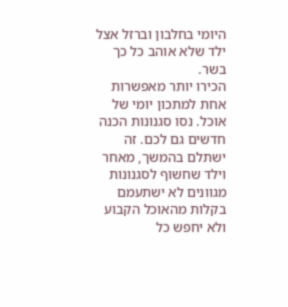היומי בחלבון וברזל אצל ילד שלא אוהב כל כך בשר.
הכירו יותר מאפשרות אחת למתכון יומי של אוכל. נסו סגנונות הכנה חדשים גם לכם. זה ישתלם בהמשך, מאחר וילד שחשוף לסגנונות מגוונים לא ישתעמם בקלות מהאוכל הקבוע ולא יחפש כל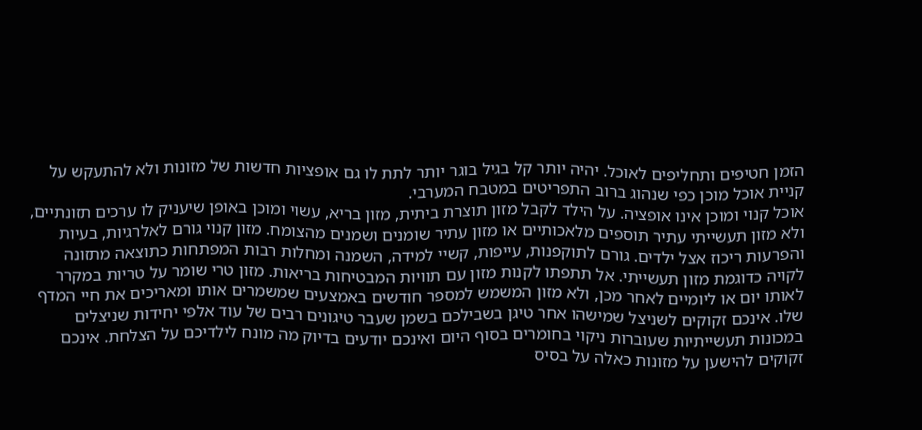הזמן חטיפים ותחליפים לאוכל. יהיה יותר קל בגיל בוגר יותר לתת לו גם אופציות חדשות של מזונות ולא להתעקש על קניית אוכל מוכן כפי שנהוג ברוב התפריטים במטבח המערבי.
אוכל קנוי ומוכן אינו אופציה. על הילד לקבל מזון תוצרת ביתית, מזון בריא, עשוי ומוכן באופן שיעניק לו ערכים תזונתיים, ולא מזון תעשייתי עתיר תוספים מלאכותיים או מזון עתיר שומנים ושמנים מהצומח. מזון קנוי גורם לאלרגיות, בעיות והפרעות ריכוז אצל ילדים. גורם לתוקפנות, עייפות, קשיי למידה, השמנה ומחלות רבות המפתחות כתוצאה מתזונה לקויה כדוגמת מזון תעשייתי. אל תתפתו לקנות מזון עם תוויות המבטיחות בריאות. מזון טרי שומר על טריות במקרר לאותו יום או ליומיים לאחר מכן, ולא מזון המשמש למספר חודשים באמצעים שמשמרים אותו ומאריכים את חיי המדף שלו. אינכם זקוקים לשניצל שמישהו אחר טיגן בשבילכם בשמן שעבר טיגונים רבים של עוד אלפי יחידות שניצלים במכונות תעשייתיות שעוברות ניקוי בחומרים בסוף היום ואינכם יודעים בדיוק מה מונח לילדיכם על הצלחת. אינכם זקוקים להישען על מזונות כאלה על בסיס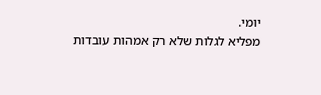יומי.
מפליא לגלות שלא רק אמהות עובדות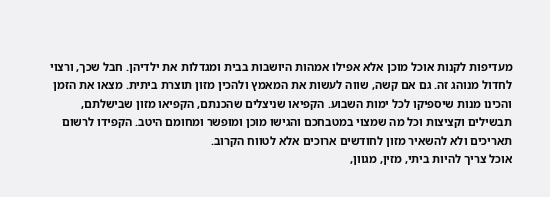מעדיפות לקנות אוכל מוכן אלא אפילו אמהות היושבות בבית ומגדלות את ילדיהן. חבל שכך, ורצוי לחדול מנוהג זה. גם אם קשה, שווה לעשות את המאמץ ולהכין מזון תוצרת ביתית. מצאו את הזמן והכינו מנות שיספיקו לכל ימות השבוע. הקפיאו שניצלים שהכנתם, הקפיאו מזון שבישלתם, תבשילים וקציצות וכל מה שמצוי במטבחכם והגישו מוכן ומופשר ומחומם היטב. הקפידו לרשום תאריכים ולא להשאיר מזון לחודשים ארוכים אלא לטווח הקרוב.
אוכל צריך להיות ביתי, מזין, מגוון,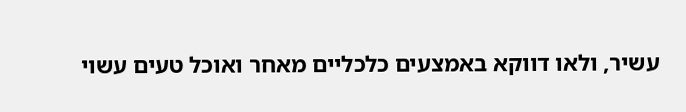עשיר, ולאו דווקא באמצעים כלכליים מאחר ואוכל טעים עשוי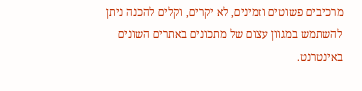מרכיבים פשוטים וזמינים, לא יקרים, וקלים להכנה ניתן להשתמש במגוון עצום של מתכונים באתרים השונים באינטרנט.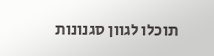תוכלו לגוון סגנונות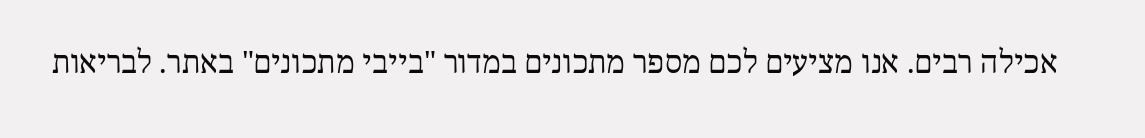אכילה רבים. אנו מציעים לכם מספר מתכונים במדור "בייבי מתכונים" באתר. לבריאות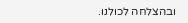ובהצלחה לכולנו.